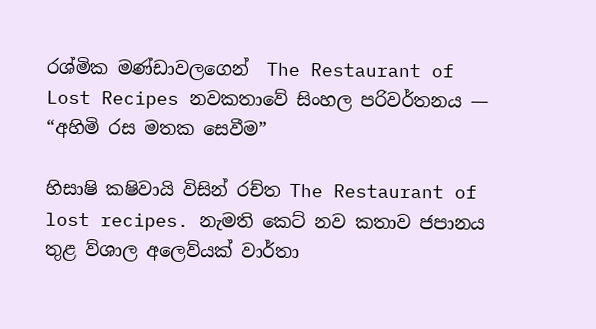රශ්මික මණ්ඩාවලගෙන්  The Restaurant of Lost Recipes නවකතාවේ සිංහල පරිවර්තනය — “අහිමි රස මතක සෙවීම”

හිසාෂි කෂිවායි විසින් රච්ත The Restaurant of lost recipes. නැමති කෙට් නව කතාව ජපානය තුළ ව්ශාල අලෙව්යක් වාර්තා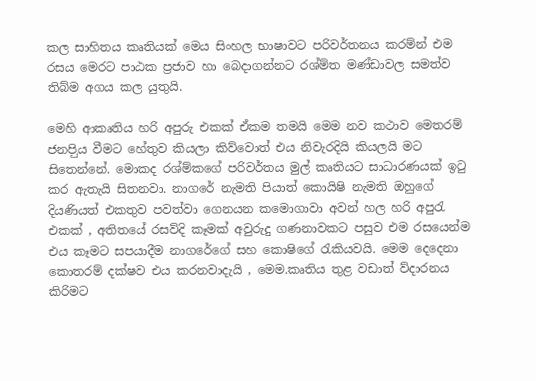කල සාහිතය කෘතියක් මෙය සිංහල භාෂාවට පරිවර්තනය කරම්න් එම රසය මෙරට පාඨක ප්‍රජාව හා බෙදාගන්නට රශ්ම්ත මණ්ඩාවල සමත්ව තිබ්ම අගය කල යුතුයි.

මෙහි ආකෘතිය හරි අපුරු එකක් ඒකම තමයි මෙම නව කථාව මෙතරම් ජනපිුය වීමට හේතුව කියලා කිව්වොත් එය නිවැරදියි කියලයි මට සිතෙන්නේ. මොකද රශ්ම්කගේ පරිවර්තය මුල් කෘතියට සාධාරණයක් ඉටු කර ඇතැයි සිතනවා. නාගරේ නැමති පියාත් කොයිෂි නැමති ඔහුගේ දියණියත් එකතුව පවත්වා ගෙනයන කමොගාවා අවන් හල හරි අපුරැ එකක් , අතිතයේ රසව්දි කෑමක් අවුරුදු ගණනාවකට පසුව එම රසයෙන්ම එය කෑමට සපයාදීම නාගරේගේ සහ කොෂිගේ රැකියවයි. මෙම දෙදෙනා කොතරම් දක්ෂව එය කරනවාදැයි , මෙම.කෘතිය තුළ වඩාත් ව්දාරනය කිරිමට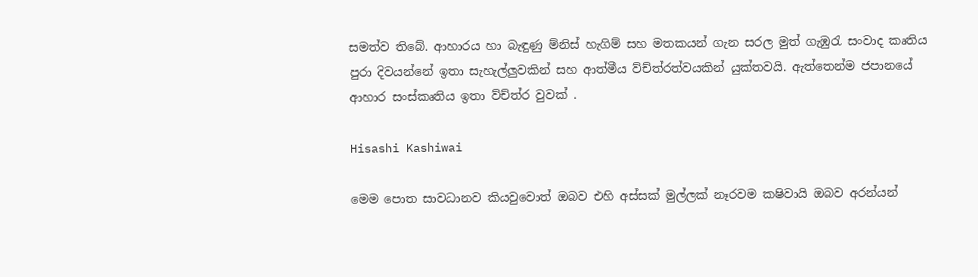සමත්ව තිබේ. ආහාරය හා බැඳුණු ම්නිස් හැගිම් සහ මතකයන් ගැන සරල මුත් ගැඹුරැ සංවාද කෘතිය පුරා දිවයන්නේ ඉතා සැහැල්ලුවකින් සහ ආත්මීය ව්ච්ත්රත්වයකින් යුක්තවයි. ඇත්තෙන්ම ජපානයේ ආහාර සංස්කෘතිය ඉතා ව්ච්ත්ර වුවක් .

Hisashi Kashiwai

මෙම පොත සාවධානව කියවුවොත් ඔබව එහි අස්සක් මුල්ලක් නෑරවම කෂිවායි ඔබව අරන්යන්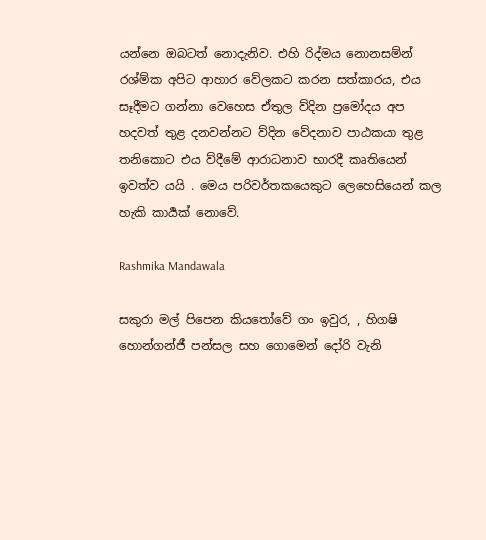යන්නෙ ඔබටත් නොදැනිව. එහි රිද්මය නොනසම්න් රශ්ම්ක අපිට ආහාර වේලකට කරන සත්කාරය, එය සෑදීමට ගන්නා වෙහෙස ඒතුල ව්දින ප්‍රමෝදය අප හදවත් තුළ දනවන්නට ව්දින වේදනාව පාඨකයා තුළ තනිකොට එය ව්දීමේ ආරාධනාව භාරදී කෘතියෙන් ඉවත්ව යයි . මෙය පරිවර්තකයෙකුට ලෙහෙසියෙන් කල හැකි කාර්‍යක් නොවේ.

Rashmika Mandawala

සකුරා මල් පිපෙන කියතෝවේ ගං ඉවුර, , හිගෂි හොන්ගන්ජී පන්සල සහ ගොමෙන් දෝරි වැනි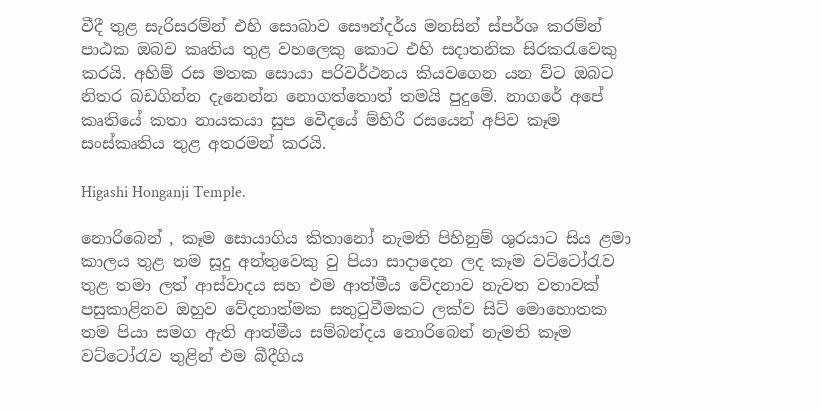වීදී තුළ සැරිසරම්න් එහි සොබාව සෞන්දර්ය මනසින් ස්පර්ශ කරම්න් පාඨක ඔබව කෘතිය තුළ වහලෙකු කොට එහි සදාතනික සිරකරැවෙකු කරයි. අහිම් රස මතක සොයා පරිවර්ථනය කියවගෙන යන ව්ට ඔබට නිතර බඩගින්න දැනෙන්න නොගත්තොත් තමයි පුදුමේ. නාගරේ අපේ කෘතියේ කතා නායකයා සුප වෙීදයේ ම්හිරී රසයෙන් අපිව කෑම සංස්කෘතිය තුළ අතරමන් කරයි.

Higashi Honganji Temple.

නොරිබෙන් , කෑම සොයාගිය කිතානෝ නැමති පිහිනුම් ශුරයාට සිය ළමා කාලය තුළ තම සූදු අන්තුවෙකු වු පියා සාදාදෙන ලද කෑම වට්ටෝරැව තුළ තමා ලත් ආස්වාදය සහ එම ආත්මීය වේදනාව නැවත වතාවක් පසුකාළිනව ඔහුව වේදනාත්මක සතුටුවීමකට ලක්ව සිට් මොහොතක තම පියා සමග ඇති ආත්මීය සම්බන්දය නොරිබෙන් නැමති කෑම වට්ටෝරැව තුළින් එම බීදීගිය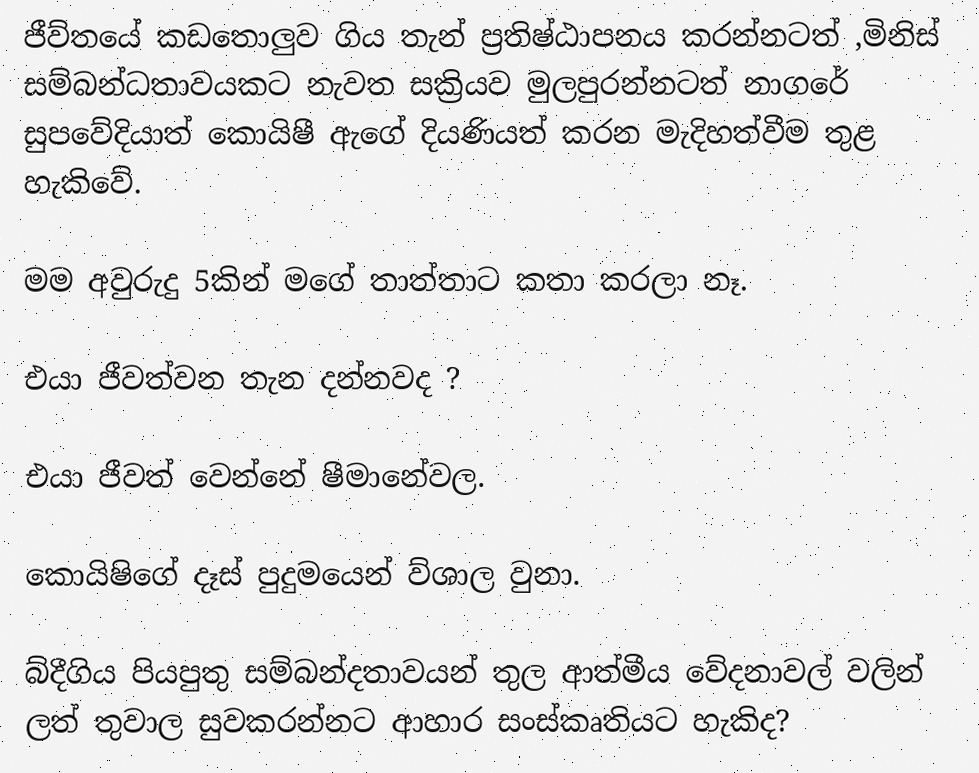ජීව්තයේ කඩතොලුව ගිය තැන් ප්‍රතිෂ්ඨාපනය කරන්නටත් ,මිනිස් සම්බන්ධතාවයකට නැවත සක්‍රියව මුලපුරන්නටත් නාගරේ සුපවේදියාත් කොයිෂී ඇගේ දියණියත් කරන මැදිහත්වීම තුළ හැකිවේ.

මම අවුරුදු 5කින් මගේ තාත්තාට කතා කරලා නෑ.

එයා ජීවත්වන තැන දන්නවද ?

එයා ජීවත් වෙන්නේ ෂීමානේවල.

කොයිෂිගේ දෑස් පුදුමයෙන් ව්ශාල වුනා.

බ්දීගිය පියපුතු සම්බන්දතාවයන් තුල ආත්මීය වේදනාවල් වලින් ලත් තුවාල සුවකරන්නට ආහාර සංස්කෘතියට හැකිද?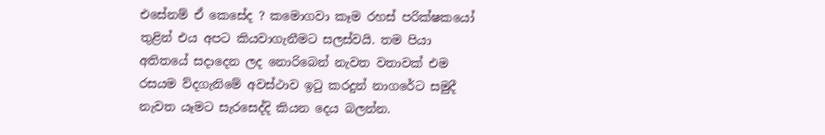එසේනම් ඒ කෙසේද ? කමොගවා කෑම රහස් පරික්ෂකයෝ තුළින් එය අපට කියවාගැනීමට සලස්වයි. තම පියා අතිතයේ සදාදෙන ලද නොරිබෙන් නැවත වතාවක් එම රසයම ව්දගැනිමේ අවස්ථාව ඉටු කරදුන් නාගරේට සමුදී නැවත යෑමට සැරසෙද්දි කියන දෙය බලන්න.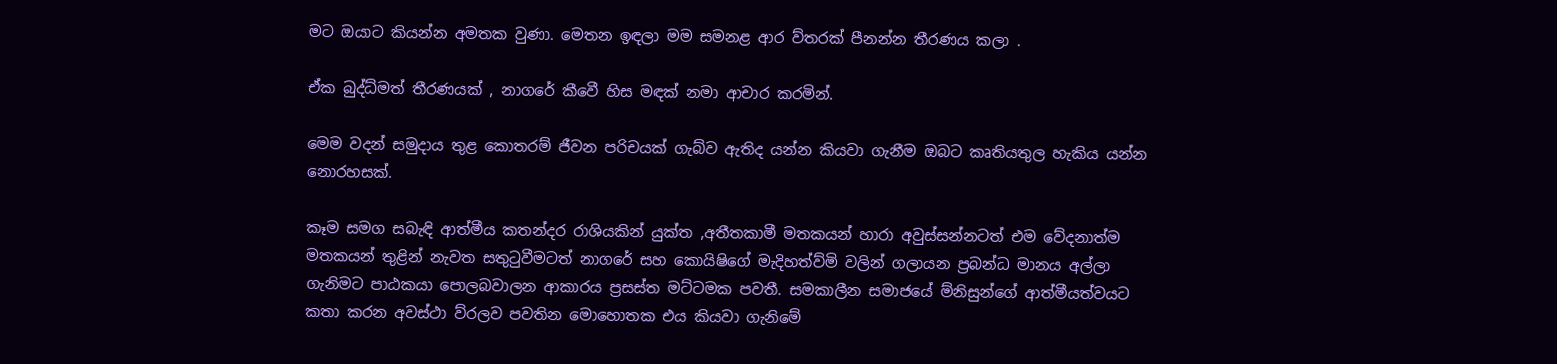මට ඔයාට කියන්න අමතක වුණා. මෙතන ඉඳලා මම සමනළ ආර ව්තරක් පීනන්න තීරණය කලා .

ඒක බුද්ධ්මත් තීරණයක් , නාගරේ කීවෙී හිස මඳක් නමා ආචාර කරමින්.

මෙම වදන් සමුදාය තුළ කොතරම් ජීවන පරිචයක් ගැබ්ව ඇතිද යන්න කියවා ගැනීම ඔබට කෘතියතුල හැකිය යන්න නොරහසක්.

කෑම සමග සබැඳි ආත්මීය කතන්දර රාශියකින් යුක්ත ,අතීතකාමී මතකයන් හාරා අවුස්සන්නටත් එම වේදනාත්ම මතකයන් තුළින් නැවත සතුටුවීමටත් නාගරේ සහ කොයිෂිගේ මැදිහත්ව්මි වලින් ගලායන ප්‍රබන්ධ මානය අල්ලා ගැනිමට පාඨකයා පොලබවාලන ආකාරය ප්‍රසස්ත මට්ටමක පවතී. සමකාලීන සමාජයේ ම්නිසුන්ගේ ආත්මීයත්වයට කතා කරන අවස්ථා ව්රලව පවතින මොහොතක එය කියවා ගැනිමේ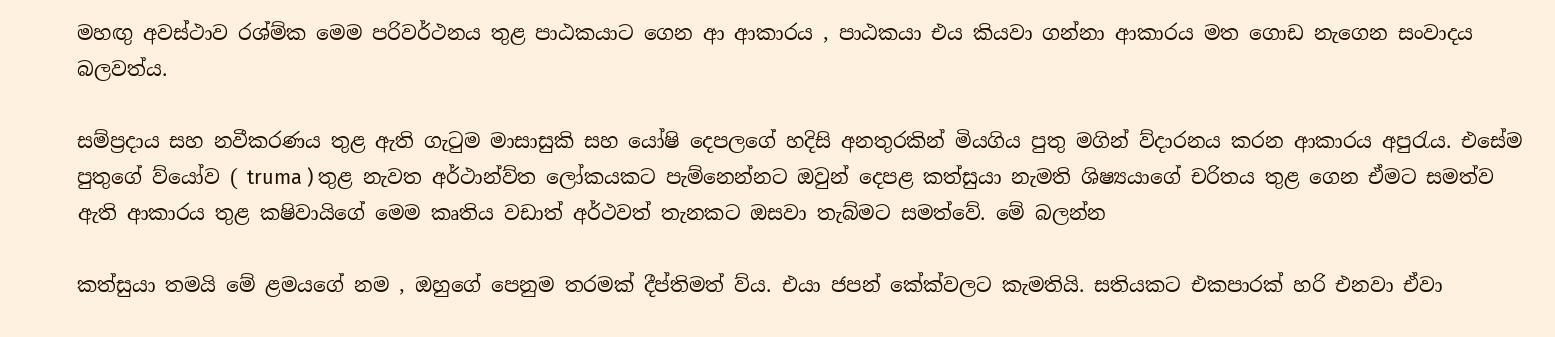මහඟු අවස්ථාව රශ්ම්ක මෙම පරිවර්ථනය තුළ පාඨකයාට ගෙන ආ ආකාරය , පාඨකයා එය කියවා ගන්නා ආකාරය මත ගොඩ නැගෙන සංවාදය බලවත්ය.

සම්ප්‍රදාය සහ නවීකරණය තුළ ඇති ගැටුම මාසාසුකි සහ යෝෂි දෙපලගේ හදිසි අනතුරකින් මියගිය පුතු මගින් ව්දාරනය කරන ආකාරය අපුරැය. එසේම පුතුගේ ව්යෝව ( truma ) තුළ නැවත අර්ථාන්ව්ත ලෝකයකට පැම්නෙන්නට ඔවුන් දෙපළ කත්සුයා නැමති ශිෂ්‍යයාගේ චරිතය තුළ ගෙන ඒමට සමත්ව ඇති ආකාරය තුළ කෂිවායිගේ මෙම කෘතිය වඩාත් අර්ථවත් තැනකට ඔසවා තැබ්මට සමත්වේ. මේ බලන්න

කත්සුයා තමයි මේ ළමයගේ නම , ඔහුගේ පෙනුම තරමක් දීප්තිමත් ව්ය. එයා ජපන් කේක්වලට කැමතියි. සතියකට එකපාරක් හරි එනවා ඒවා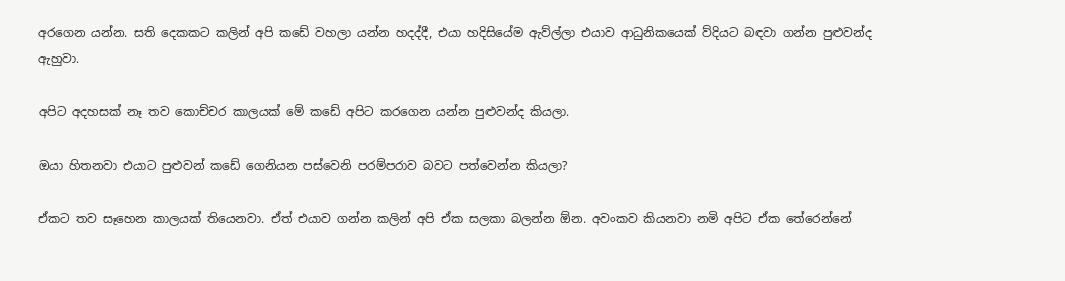අරගෙන යන්න. සති දෙකකට කලින් අපි කඩේ වහලා යන්න හදද්දී, එයා හදිසියේම ඇව්ල්ලා එයාව ආධුනිකයෙක් ව්දියට බඳවා ගන්න පුළුවන්ද ඇහුවා.

අපිට අදහසක් නෑ තව කොච්චර කාලයක් මේ කඩේ අපිට කරගෙන යන්න පුළුවන්ද කියලා.

ඔයා හිතනවා එයාට පුළුවන් කඩේ ගෙනියන පස්වෙනි පරම්පරාව බවට පත්වෙන්න කියලා?

ඒකට තව සෑහෙන කාලයක් තියෙනවා. ඒත් එයාව ගන්න කලින් අපි ඒක සලකා බලන්න ඕන. අවංකව කියනවා නමි අපිට ඒක තේරෙන්නේ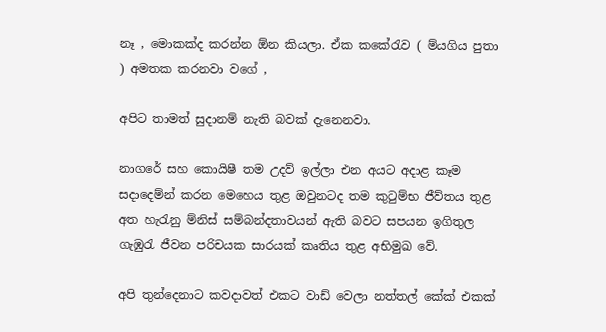නෑ , මොකක්ද කරන්න ඕන කියලා. ඒක කකේරැව ( ම්යගිය පුතා ) අමතක කරනවා වගේ ,

අපිට තාමත් සුදානම් නැති බවක් දැනෙනවා.

නාගරේ සහ කොයිෂී තම උදව් ඉල්ලා එන අයට අදාළ කෑම සදාදෙම්න් කරන මෙහෙය තුළ ඔවුනටද තම කුටුම්භ ජීව්තය තුළ අත හැරැනු ම්නිස් සම්බන්දතාවයන් ඇති බවට සපයන ඉගිතුල ගැඹුරැ ජීවන පරිචයක සාරයක් කෘතිය තුළ අභිමුඛ වේ.

අපි තුන්දෙනාට කවදාවත් එකට වාඩ් වෙලා නත්තල් කේක් එකක්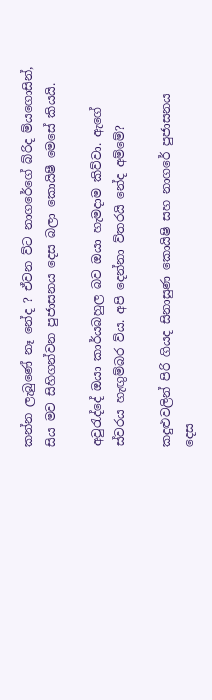කන්න ලැබුණේ නෑ නේද ? ඒවන ව්ට නාගරේගේ බ්රිද ම්යගොසින්, සිය මව සිහිගන්වන පුජාසනය දෙස බලා කොයිෂී මෙසේ කියයි.

අවුරැද්දේ ඔයා කාර්යබහුල බව ඔයා හැමදාම කිව්වා. ඇගේ ස්වරය හැඟුම්බර ව්ය. අපි දෙන්නා ව්තරයි නේද අම්මේ?

කදුළුවලින් පිරි ගියද සිනාසුණ කොයිෂි සහ නාගරේ පුජාසනය දෙස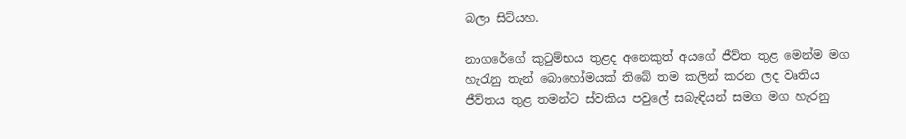බලා සිට්යහ.

නාගරේගේ කුටුම්භය තුළද අනෙකුත් අයගේ ජීව්ත තුළ මෙන්ම මග හැරැනු තැන් බොහෝමයක් තිබේ තම කලින් කරන ලද වෘතිය ජීව්තය තුළ තමන්ට ස්වකිය පවුලේ සබැඳියන් සමග මග හැරනු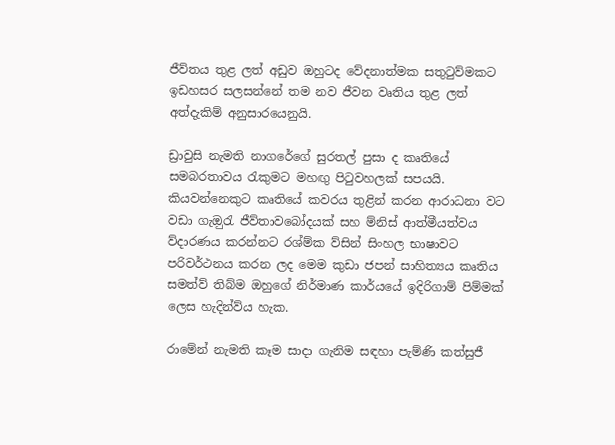ජීව්තය තුළ ලත් අඩුව ඔහුටද වේදනාත්මක සතුටුව්මකට ඉඩහසර සලසන්නේ තම නව ජීවන වෘතිය තුළ ලත් අත්දැකිම් අනුසාරයෙනුයි.

ඩ්‍රාවුසි නැමති නාගරේගේ සුරතල් පුසා ද කෘතියේ සමබරතාවය රැකුමට මහඟු පිටුවහලක් සපයයි. කියවන්නෙකුට කෘතියේ කවරය තුළින් කරන ආරාධනා වට වඩා ගැඔුරැ ජීව්තාවබෝදයක් සහ ම්නිස් ආත්මීයත්වය ව්දාරණය කරන්නට රශ්ම්ක ව්සින් සිංහල භාෂාවට පරිවර්ථනය කරන ලද මෙම කුඩා ජපන් සාහිත්‍යය කෘතිය සමත්ව් තිබ්ම ඔහුගේ නිර්මාණ කාර්යයේ ඉදිරිගාම් පිම්මක් ලෙස හැදින්ව්ය හැක.

රාමේන් නැමති කෑම සාදා ගැනිම සඳහා පැම්ණි කත්සුජී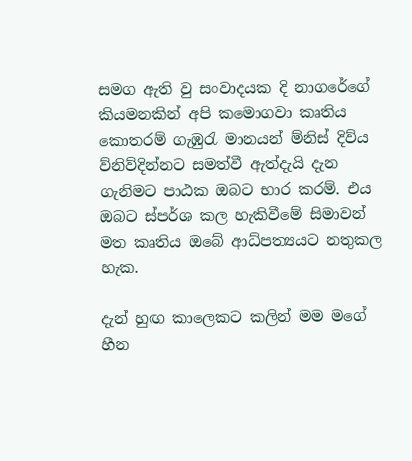සමග ඇති වු සංවාදයක දි නාගරේගේ කියමනකින් අපි කමොගවා කෘතිය කොතරම් ගැඹුරැ මානයන් ම්නිස් දිව්ය ව්නිව්දින්නට සමත්වී ඇත්දැයි දැන ගැනිමට පාඨක ඔබට භාර කරම්. එය ඔබට ස්පර්ශ කල හැකිවීමේ සිමාවන් මත කෘතිය ඔබේ ආධ්පත්‍යයට නතුකල හැක.

දැන් හුඟ කාලෙකට කලින් මම මගේ හීන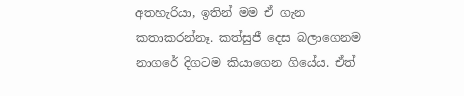අතහැරියා, ඉතින් මම ඒ ගැන කතාකරන්නෑ. කත්සුජී දෙස බලාගෙනම නාගරේ දිගටම කියාගෙන ගියේය. ඒත්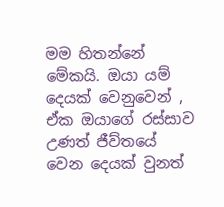මම හිතන්නේ මේකයි. ඔයා යම් දෙයක් වෙනුවෙන් , ඒක ඔයාගේ රස්සාව උණත් ජීව්තයේ වෙන දෙයක් වුනත්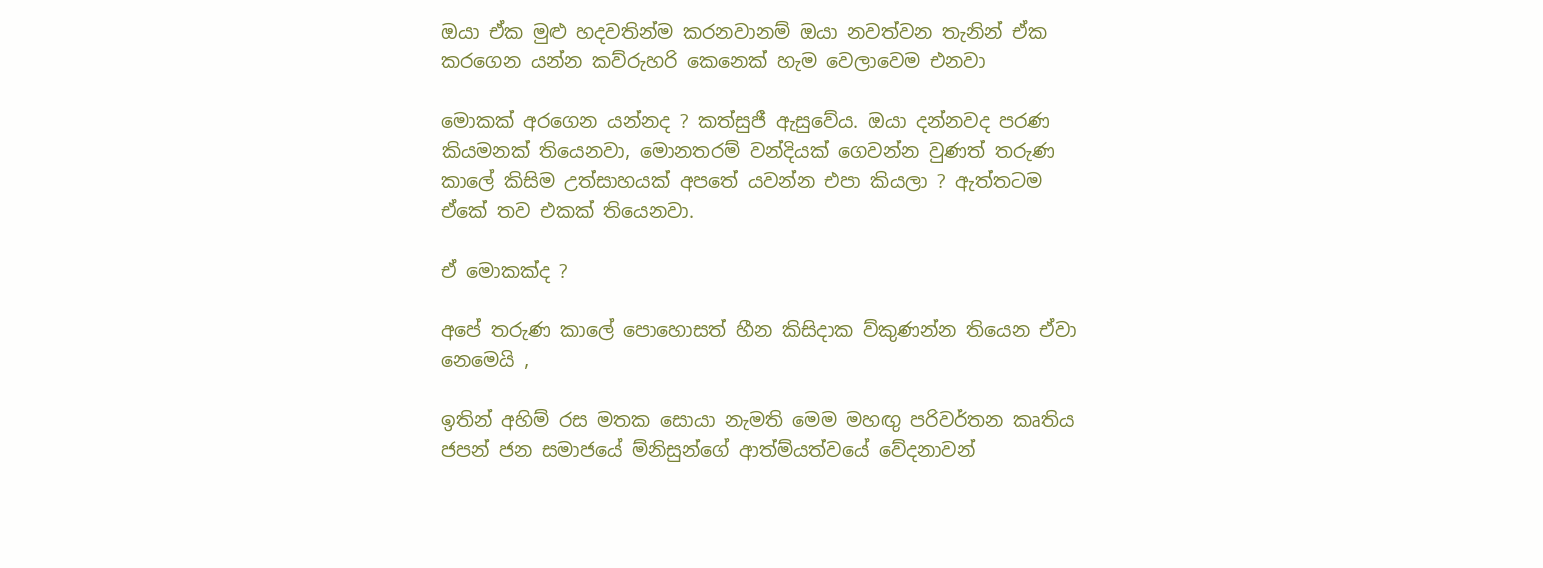ඔයා ඒක මුළු හදවතින්ම කරනවානම් ඔයා නවත්වන තැනින් ඒක කරගෙන යන්න කව්රුහරි කෙනෙක් හැම වෙලාවෙම එනවා

මොකක් අරගෙන යන්නද ? කත්සුජී ඇසුවේය. ඔයා දන්නවද පරණ කියමනක් තියෙනවා, මොනතරම් වන්දියක් ගෙවන්න වුණත් තරුණ කාලේ කිසිම උත්සාහයක් අපතේ යවන්න එපා කියලා ? ඇත්තටම ඒකේ තව එකක් තියෙනවා.

ඒ මොකක්ද ?

අපේ තරුණ කාලේ පොහොසත් හීන කිසිදාක ව්කුණන්න තියෙන ඒවා නෙමෙයි ,

ඉතින් අහිම් රස මතක සොයා නැමති මෙම මහඟු පරිවර්තන කෘතිය ජපන් ජන සමාජයේ ම්නිසුන්ගේ ආත්ම්යත්වයේ වේදනාවන්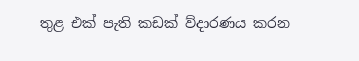තුළ එක් පැති කඩක් ව්දාරණය කරන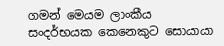ගමන් මෙයම ලාංකීය සංදර්භයක කෙනෙකුට සොයායා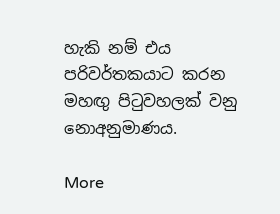හැකි නම් එය පරිවර්තකයාට කරන මහඟු පිටුවහලක් වනු නොඅනුමාණය.

More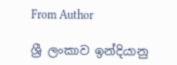From Author

ශ්‍රී ලංකාව ඉන්දියානු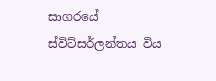සාගරයේ ස්විට්සර්ලන්තය විය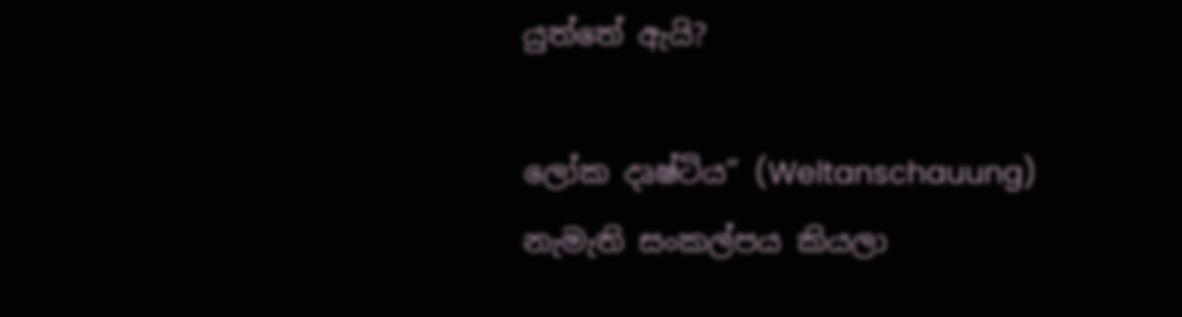යුත්තේ ඇයි?

ලෝක දෘෂ්ටිය” (Weltanschauung) නැමැති සංකල්පය කියලා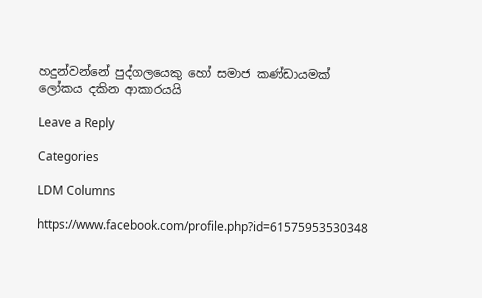හදුන්වන්නේ පුද්ගලයෙකු හෝ සමාජ කණ්ඩායමක් ලෝකය දකින ආකාරයයි

Leave a Reply

Categories

LDM Columns

https://www.facebook.com/profile.php?id=61575953530348